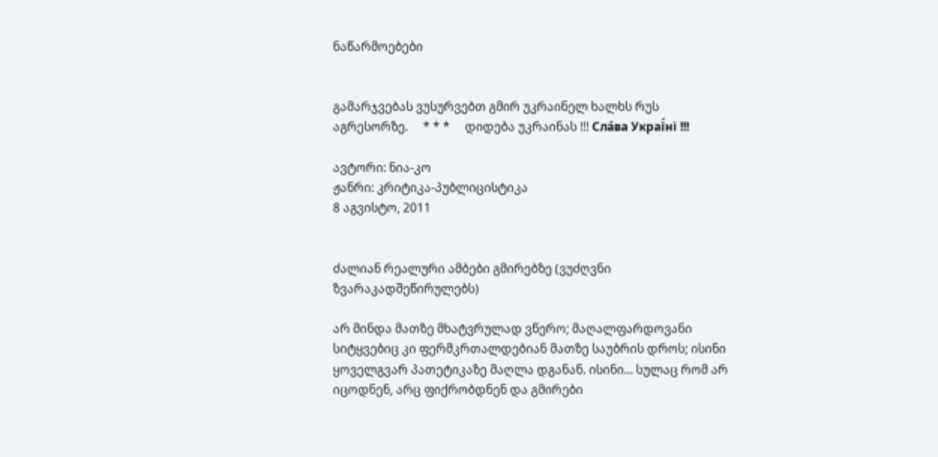ნაწარმოებები


გამარჯვებას ვუსურვებთ გმირ უკრაინელ ხალხს რუს აგრესორზე.     * * *     დიდება უკრაინას !!! Сла́ва Украї́ні !!!

ავტორი: ნია-კო
ჟანრი: კრიტიკა-პუბლიცისტიკა
8 აგვისტო, 2011


ძალიან რეალური ამბები გმირებზე (ვუძღვნი ზვარაკადშეწირულებს)

არ მინდა მათზე მხატვრულად ვწერო; მაღალფარდოვანი სიტყვებიც კი ფერმკრთალდებიან მათზე საუბრის დროს; ისინი ყოველგვარ პათეტიკაზე მაღლა დგანან. ისინი... სულაც რომ არ იცოდნენ, არც ფიქრობდნენ და გმირები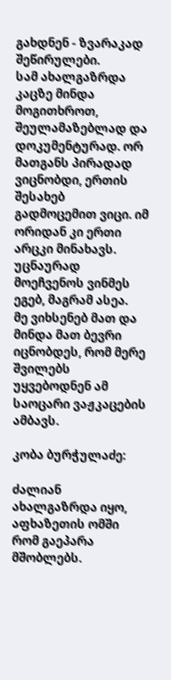გახდნენ - ზვარაკად შეწირულები.
სამ ახალგაზრდა კაცზე მინდა მოგითხროთ, შეულამაზებლად და დოკუმენტურად. ორ მათგანს პირადად ვიცნობდი, ერთის შესახებ გადმოცემით ვიცი. იმ ორიდან კი ერთი არცკი მინახავს. უცნაურად მოეჩვენოს ვინმეს ეგებ, მაგრამ ასეა.
მე ვიხსენებ მათ და მინდა მათ ბევრი იცნობდეს, რომ მერე შვილებს უყვებოდნენ ამ საოცარი ვაჟკაცების ამბავს.

კობა ბურჭულაძე:

ძალიან ახალგაზრდა იყო, აფხაზეთის ომში რომ გაეპარა მშობლებს.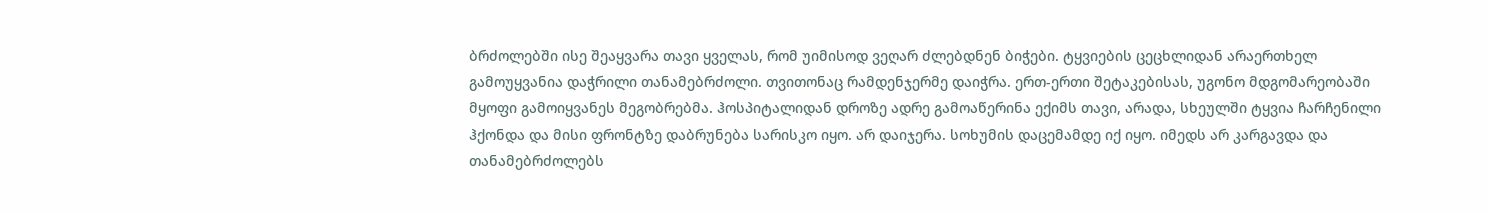ბრძოლებში ისე შეაყვარა თავი ყველას, რომ უიმისოდ ვეღარ ძლებდნენ ბიჭები. ტყვიების ცეცხლიდან არაერთხელ გამოუყვანია დაჭრილი თანამებრძოლი. თვითონაც რამდენჯერმე დაიჭრა. ერთ-ერთი შეტაკებისას, უგონო მდგომარეობაში მყოფი გამოიყვანეს მეგობრებმა. ჰოსპიტალიდან დროზე ადრე გამოაწერინა ექიმს თავი, არადა, სხეულში ტყვია ჩარჩენილი ჰქონდა და მისი ფრონტზე დაბრუნება სარისკო იყო. არ დაიჯერა. სოხუმის დაცემამდე იქ იყო. იმედს არ კარგავდა და თანამებრძოლებს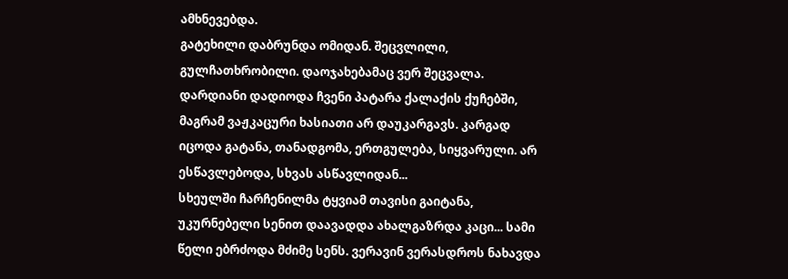ამხნევებდა.
გატეხილი დაბრუნდა ომიდან. შეცვლილი, გულჩათხრობილი. დაოჯახებამაც ვერ შეცვალა. დარდიანი დადიოდა ჩვენი პატარა ქალაქის ქუჩებში, მაგრამ ვაჟკაცური ხასიათი არ დაუკარგავს. კარგად იცოდა გატანა, თანადგომა, ერთგულება, სიყვარული. არ ესწავლებოდა, სხვას ასწავლიდან...
სხეულში ჩარჩენილმა ტყვიამ თავისი გაიტანა, უკურნებელი სენით დაავადდა ახალგაზრდა კაცი... სამი წელი ებრძოდა მძიმე სენს. ვერავინ ვერასდროს ნახავდა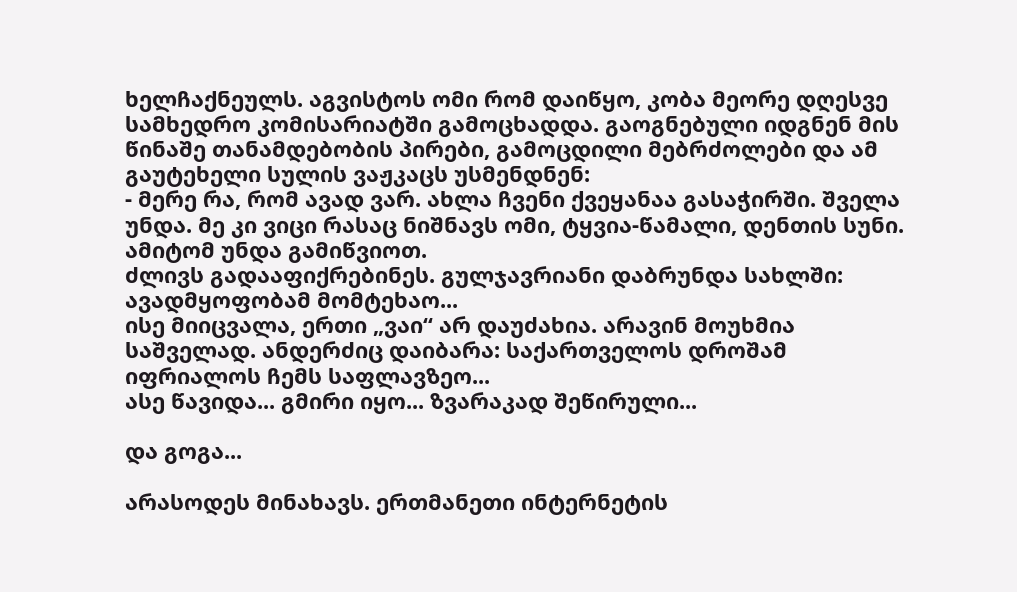ხელჩაქნეულს. აგვისტოს ომი რომ დაიწყო, კობა მეორე დღესვე სამხედრო კომისარიატში გამოცხადდა. გაოგნებული იდგნენ მის წინაშე თანამდებობის პირები, გამოცდილი მებრძოლები და ამ გაუტეხელი სულის ვაჟკაცს უსმენდნენ:
- მერე რა, რომ ავად ვარ. ახლა ჩვენი ქვეყანაა გასაჭირში. შველა უნდა. მე კი ვიცი რასაც ნიშნავს ომი, ტყვია-წამალი, დენთის სუნი. ამიტომ უნდა გამიწვიოთ.
ძლივს გადააფიქრებინეს. გულჯავრიანი დაბრუნდა სახლში: ავადმყოფობამ მომტეხაო...
ისე მიიცვალა, ერთი „ვაი“ არ დაუძახია. არავინ მოუხმია საშველად. ანდერძიც დაიბარა: საქართველოს დროშამ იფრიალოს ჩემს საფლავზეო...
ასე წავიდა... გმირი იყო... ზვარაკად შეწირული...

და გოგა...

არასოდეს მინახავს. ერთმანეთი ინტერნეტის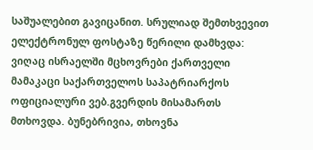საშუალებით გავიცანით. სრულიად შემთხვევით ელექტრონულ ფოსტაზე წერილი დამხვდა: ვიღაც ისრაელში მცხოვრები ქართველი მამაკაცი საქართველოს საპატრიარქოს ოფიციალური ვებ.გვერდის მისამართს მთხოვდა. ბუნებრივია, თხოვნა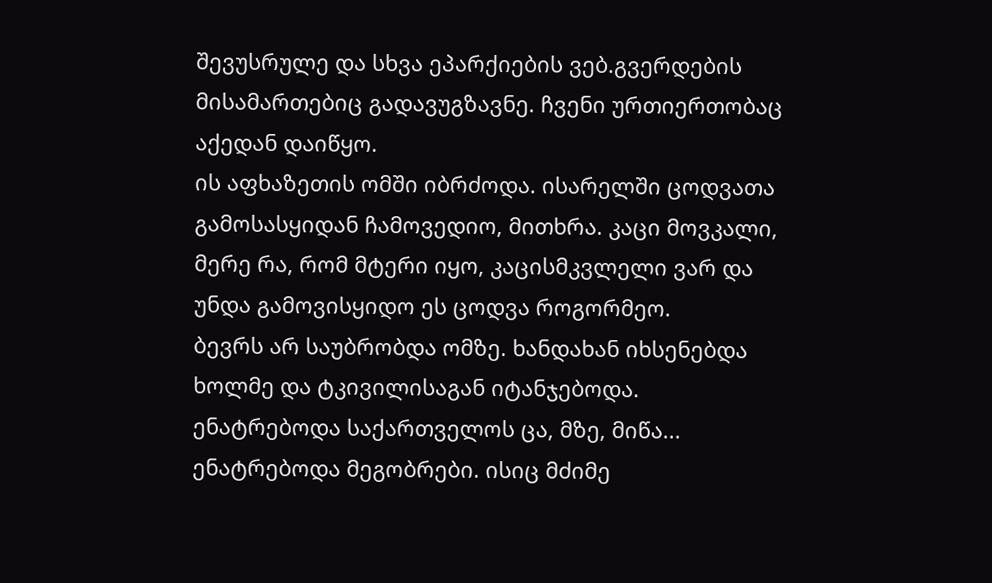შევუსრულე და სხვა ეპარქიების ვებ.გვერდების მისამართებიც გადავუგზავნე. ჩვენი ურთიერთობაც აქედან დაიწყო.
ის აფხაზეთის ომში იბრძოდა. ისარელში ცოდვათა გამოსასყიდან ჩამოვედიო, მითხრა. კაცი მოვკალი, მერე რა, რომ მტერი იყო, კაცისმკვლელი ვარ და უნდა გამოვისყიდო ეს ცოდვა როგორმეო.
ბევრს არ საუბრობდა ომზე. ხანდახან იხსენებდა ხოლმე და ტკივილისაგან იტანჯებოდა. ენატრებოდა საქართველოს ცა, მზე, მიწა... ენატრებოდა მეგობრები. ისიც მძიმე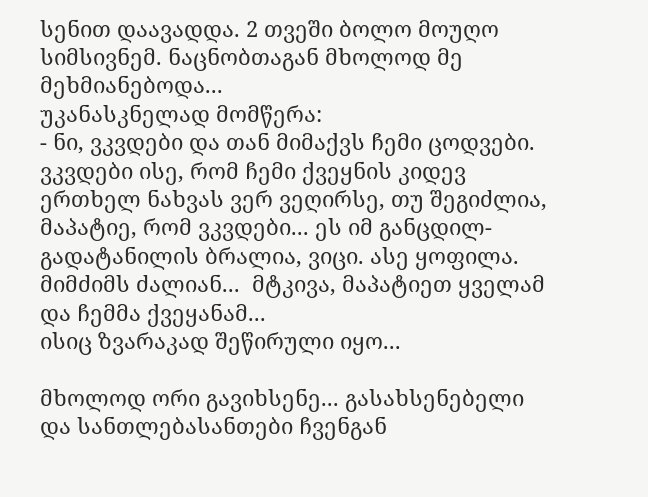სენით დაავადდა. 2 თვეში ბოლო მოუღო სიმსივნემ. ნაცნობთაგან მხოლოდ მე მეხმიანებოდა...
უკანასკნელად მომწერა:
- ნი, ვკვდები და თან მიმაქვს ჩემი ცოდვები. ვკვდები ისე, რომ ჩემი ქვეყნის კიდევ ერთხელ ნახვას ვერ ვეღირსე, თუ შეგიძლია, მაპატიე, რომ ვკვდები... ეს იმ განცდილ-გადატანილის ბრალია, ვიცი. ასე ყოფილა. მიმძიმს ძალიან...  მტკივა, მაპატიეთ ყველამ და ჩემმა ქვეყანამ...
ისიც ზვარაკად შეწირული იყო...

მხოლოდ ორი გავიხსენე... გასახსენებელი და სანთლებასანთები ჩვენგან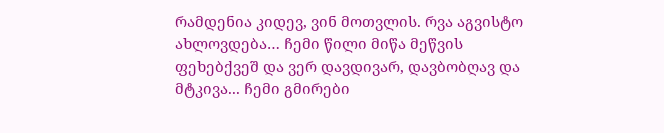რამდენია კიდევ, ვინ მოთვლის. რვა აგვისტო ახლოვდება… ჩემი წილი მიწა მეწვის ფეხებქვეშ და ვერ დავდივარ, დავბობღავ და მტკივა... ჩემი გმირები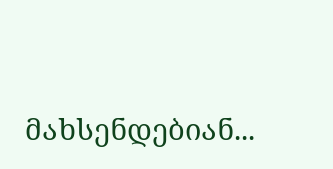მახსენდებიან...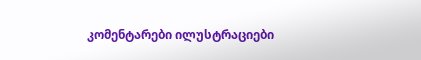კომენტარები ილუსტრაციები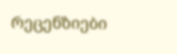რეცენზიები